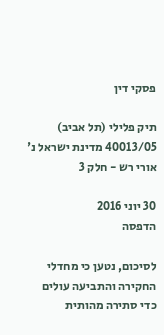פסקי דין

תיק פלילי (תל אביב) 40013/05 מדינת ישראל נ' אורי רש - חלק 3

30 יוני 2016
הדפסה

לסיכום, נטען כי מחדלי החקירה והתביעה עולים כדי סתירה מהותית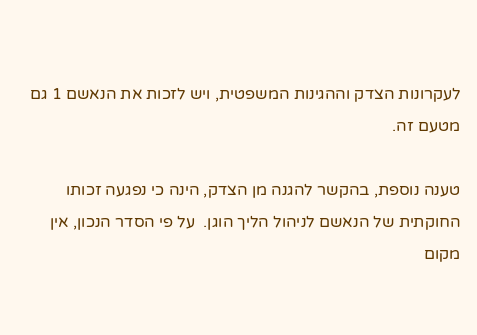לעקרונות הצדק וההגינות המשפטית, ויש לזכות את הנאשם 1 גם מטעם זה.

טענה נוספת, בהקשר להגנה מן הצדק, הינה כי נפגעה זכותו החוקתית של הנאשם לניהול הליך הוגן.  על פי הסדר הנכון, אין מקום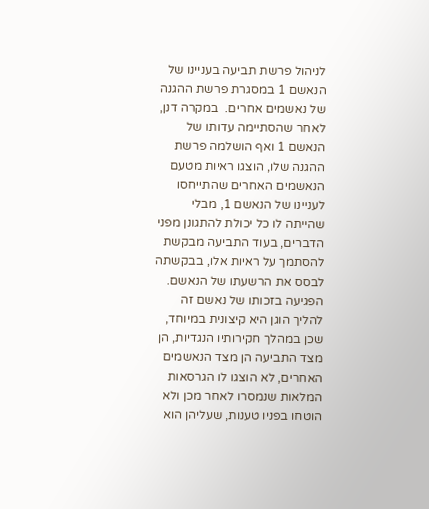לניהול פרשת תביעה בעניינו של הנאשם 1 במסגרת פרשת ההגנה של נאשמים אחרים.  במקרה דנן, לאחר שהסתיימה עדותו של הנאשם 1 ואף הושלמה פרשת ההגנה שלו, הוצגו ראיות מטעם הנאשמים האחרים שהתייחסו לעניינו של הנאשם 1, מבלי שהייתה לו כל יכולת להתגונן מפני הדברים, בעוד התביעה מבקשת להסתמך על ראיות אלו, בבקשתה לבסס את הרשעתו של הנאשם.  הפגיעה בזכותו של נאשם זה להליך הוגן היא קיצונית במיוחד, שכן במהלך חקירותיו הנגדיות, הן מצד התביעה הן מצד הנאשמים האחרים, לא הוצגו לו הגרסאות המלאות שנמסרו לאחר מכן ולא הוטחו בפניו טענות, שעליהן הוא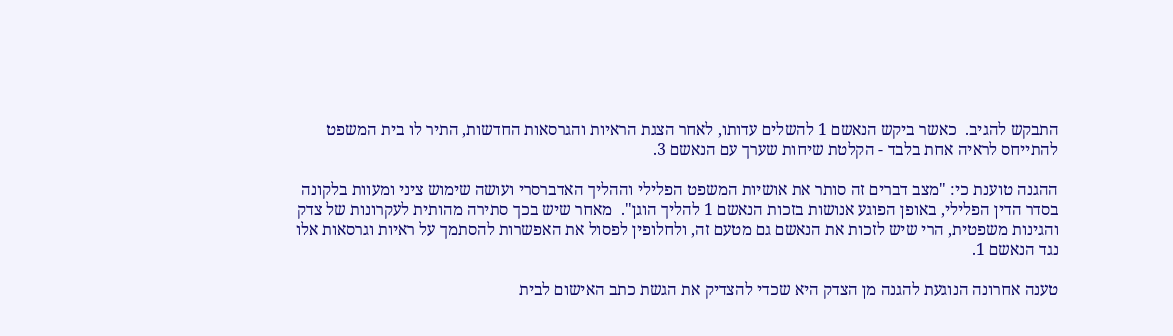התבקש להגיב.  כאשר ביקש הנאשם 1 להשלים עדותו, לאחר הצגת הראיות והגרסאות החדשות, התיר לו בית המשפט להתייחס לראיה אחת בלבד - הקלטת שיחות שערך עם הנאשם 3.

ההגנה טוענת כי: "מצב דברים זה סותר את אושיות המשפט הפלילי וההליך האדברסרי ועושה שימוש ציני ומעוות בלקונה בסדר הדין הפלילי, באופן הפוגע אנושות בזכות הנאשם 1 להליך הוגן".  מאחר שיש בכך סתירה מהותית לעקרונות של צדק והגינות משפטית, הרי שיש לזכות את הנאשם גם מטעם זה, ולחלופין לפסול את האפשרות להסתמך על ראיות וגרסאות אלו נגד הנאשם 1.

טענה אחרונה הנוגעת להגנה מן הצדק היא שכדי להצדיק את הגשת כתב האישום לבית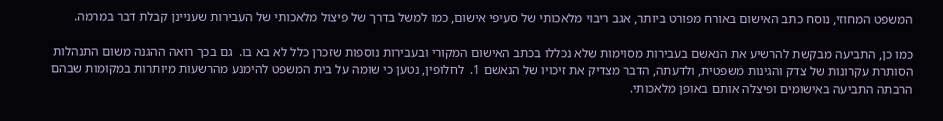המשפט המחוזי, נוסח כתב האישום באורח מפורט ביותר, אגב ריבוי מלאכותי של סעיפי אישום, כמו למשל בדרך של פיצול מלאכותי של העבירות שעניינן קבלת דבר במרמה.

כמו כן, התביעה מבקשת להרשיע את הנאשם בעבירות מסוימות שלא נכללו בכתב האישום המקורי ובעבירות נוספות שזכרן כלל לא בא בו.  גם בכך רואה ההגנה משום התנהלות הסותרת עקרונות של צדק והגינות משפטית, ולדעתה, הדבר מצדיק את זיכויו של הנאשם 1.  לחלופין, נטען כי שומה על בית המשפט להימנע מהרשעות מיותרות במקומות שבהם הרבתה התביעה באישומים ופיצלה אותם באופן מלאכותי.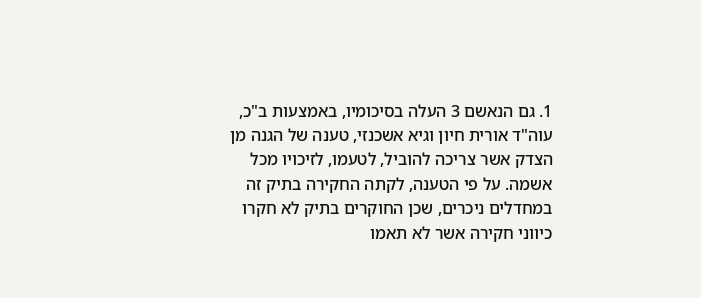1. גם הנאשם 3 העלה בסיכומיו, באמצעות ב"כ, עוה"ד אורית חיון וגיא אשכנזי, טענה של הגנה מן הצדק אשר צריכה להוביל, לטעמו, לזיכויו מכל אשמה. על פי הטענה, לקתה החקירה בתיק זה במחדלים ניכרים, שכן החוקרים בתיק לא חקרו כיווני חקירה אשר לא תאמו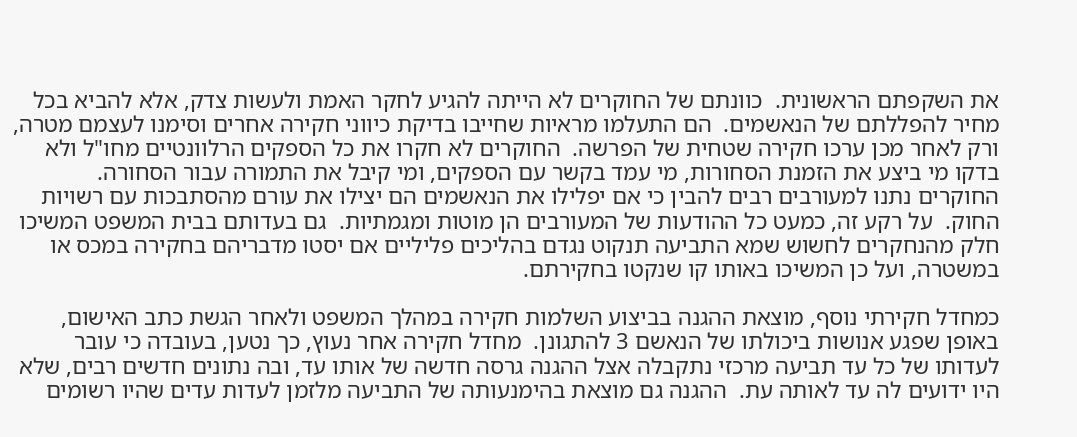את השקפתם הראשונית.  כוונתם של החוקרים לא הייתה להגיע לחקר האמת ולעשות צדק, אלא להביא בכל מחיר להפללתם של הנאשמים.  הם התעלמו מראיות שחייבו בדיקת כיווני חקירה אחרים וסימנו לעצמם מטרה, ורק לאחר מכן ערכו חקירה שטחית של הפרשה.  החוקרים לא חקרו את כל הספקים הרלוונטיים מחו"ל ולא בדקו מי ביצע את הזמנת הסחורות, מי עמד בקשר עם הספקים, ומי קיבל את התמורה עבור הסחורה.  החוקרים נתנו למעורבים רבים להבין כי אם יפלילו את הנאשמים הם יצילו את עורם מהסתבכות עם רשויות החוק.  על רקע זה, כמעט כל ההודעות של המעורבים הן מוטות ומגמתיות.  גם בעדותם בבית המשפט המשיכו חלק מהנחקרים לחשוש שמא התביעה תנקוט נגדם בהליכים פליליים אם יסטו מדבריהם בחקירה במכס או במשטרה, ועל כן המשיכו באותו קו שנקטו בחקירתם.

כמחדל חקירתי נוסף, מוצאת ההגנה בביצוע השלמות חקירה במהלך המשפט ולאחר הגשת כתב האישום, באופן שפגע אנושות ביכולתו של הנאשם 3 להתגונן.  מחדל חקירה אחר נעוץ, כך נטען, בעובדה כי עובר לעדותו של כל עד תביעה מרכזי נתקבלה אצל ההגנה גרסה חדשה של אותו עד, ובה נתונים חדשים רבים, שלא היו ידועים לה עד לאותה עת.  ההגנה גם מוצאת בהימנעותה של התביעה מלזמן לעדות עדים שהיו רשומים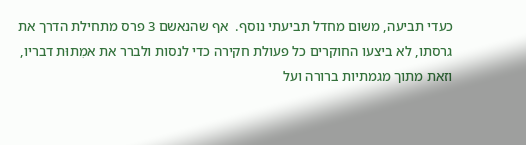כעדי תביעה, משום מחדל תביעתי נוסף.  אף שהנאשם 3 פרס מתחילת הדרך את גרסתו, לא ביצעו החוקרים כל פעולת חקירה כדי לנסות ולברר את אמִתוּת דבריו, וזאת מתוך מגמתיות ברורה ועל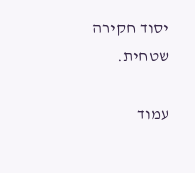יסוד חקירה שטחית.

עמוד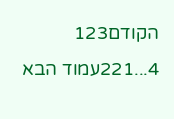הקודם123
4...221עמוד הבא